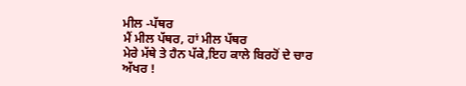ਮੀਲ -ਪੱਥਰ
ਮੈਂ ਮੀਲ ਪੱਥਰ, ਹਾਂ ਮੀਲ ਪੱਥਰ
ਮੇਰੇ ਮੱਥੇ ਤੇ ਹੈਨ ਪੱਕੇ,ਇਹ ਕਾਲੇ ਬਿਰਹੋਂ ਦੇ ਚਾਰ ਅੱਖਰ !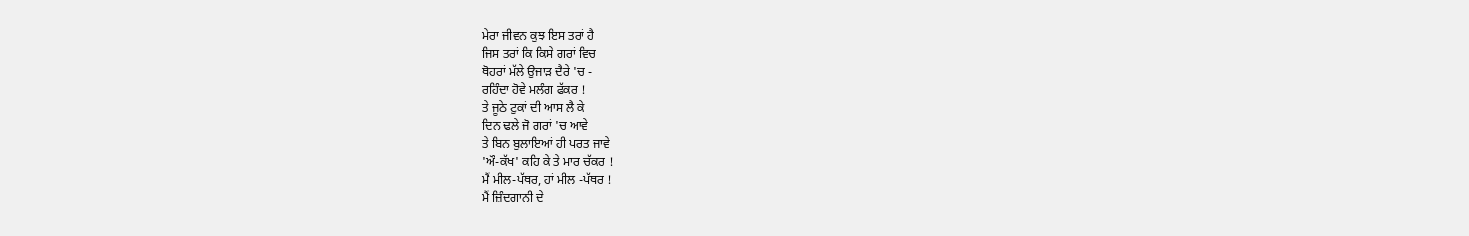ਮੇਰਾ ਜੀਵਨ ਕੁਝ ਇਸ ਤਰਾਂ ਹੈ
ਜਿਸ ਤਰਾਂ ਕਿ ਕਿਸੇ ਗਰਾਂ ਵਿਚ
ਥੋਹਰਾਂ ਮੱਲੇ ਉਜਾੜ ਦੈਰੇ 'ਚ -
ਰਹਿੰਦਾ ਹੋਵੇ ਮਲੰਗ ਫੱਕਰ !
ਤੇ ਜੂਠੇ ਟੁਕਾਂ ਦੀ ਆਸ ਲੈ ਕੇ
ਦਿਨ ਢਲੇ ਜੋ ਗਰਾਂ 'ਚ ਆਵੇ
ਤੇ ਬਿਨ ਬੁਲਾਇਆਂ ਹੀ ਪਰਤ ਜਾਵੇ
'ਔ-ਕੱਖ' ਕਹਿ ਕੇ ਤੇ ਮਾਰ ਚੱਕਰ !
ਮੈਂ ਮੀਲ-ਪੱਥਰ, ਹਾਂ ਮੀਲ -ਪੱਥਰ !
ਮੈਂ ਜ਼ਿੰਦਗਾਨੀ ਦੇ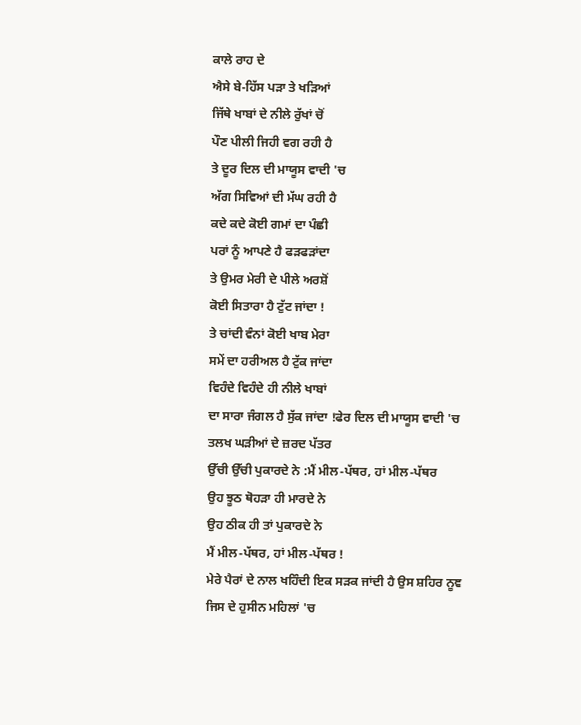ਕਾਲੇ ਰਾਹ ਦੇ
ਐਸੇ ਬੇ-ਹਿੱਸ ਪੜਾ ਤੇ ਖੜਿਆਂ
ਜਿੱਥੇ ਖਾਬਾਂ ਦੇ ਨੀਲੇ ਰੁੱਖਾਂ ਚੋਂ
ਪੌਣ ਪੀਲੀ ਜਿਹੀ ਵਗ ਰਹੀ ਹੈ
ਤੇ ਦੂਰ ਦਿਲ ਦੀ ਮਾਯੂਸ ਵਾਦੀ 'ਚ
ਅੱਗ ਸਿਵਿਆਂ ਦੀ ਮੱਘ ਰਹੀ ਹੈ
ਕਦੇ ਕਦੇ ਕੋਈ ਗਮਾਂ ਦਾ ਪੰਛੀ
ਪਰਾਂ ਨੂੰ ਆਪਣੇ ਹੈ ਫੜਫੜਾਂਦਾ
ਤੇ ਉਮਰ ਮੇਰੀ ਦੇ ਪੀਲੇ ਅਰਸ਼ੋਂ
ਕੋਈ ਸਿਤਾਰਾ ਹੈ ਟੁੱਟ ਜਾਂਦਾ !
ਤੇ ਚਾਂਦੀ ਵੰਨਾਂ ਕੋਈ ਖਾਬ ਮੇਰਾ
ਸਮੇਂ ਦਾ ਹਰੀਅਲ ਹੈ ਟੁੱਕ ਜਾਂਦਾ
ਵਿਹੰਦੇ ਵਿਹੰਦੇ ਹੀ ਨੀਲੇ ਖਾਬਾਂ
ਦਾ ਸਾਰਾ ਜੰਗਲ ਹੈ ਸੁੱਕ ਜਾਂਦਾ !ਫੇਰ ਦਿਲ ਦੀ ਮਾਯੂਸ ਵਾਦੀ 'ਚ
ਤਲਖ ਘੜੀਆਂ ਦੇ ਜ਼ਰਦ ਪੱਤਰ
ਉੱਚੀ ਉੱਚੀ ਪੁਕਾਰਦੇ ਨੇ :ਮੈਂ ਮੀਲ-ਪੱਥਰ, ਹਾਂ ਮੀਲ-ਪੱਥਰ
ਉਹ ਝੂਠ ਥੋਹੜਾ ਹੀ ਮਾਰਦੇ ਨੇ
ਉਹ ਠੀਕ ਹੀ ਤਾਂ ਪੁਕਾਰਦੇ ਨੇ
ਮੈਂ ਮੀਲ-ਪੱਥਰ, ਹਾਂ ਮੀਲ-ਪੱਥਰ !
ਮੇਰੇ ਪੈਰਾਂ ਦੇ ਨਾਲ ਖਹਿੰਦੀ ਇਕ ਸੜਕ ਜਾਂਦੀ ਹੈ ਉਸ ਸ਼ਹਿਰ ਨੂਞ
ਜਿਸ ਦੇ ਹੁਸੀਨ ਮਹਿਲਾਂ 'ਚ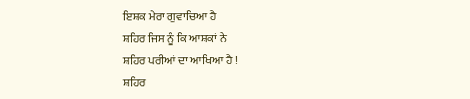ਇਸ਼ਕ ਮੇਰਾ ਗੁਵਾਚਿਆ ਹੈ
ਸ਼ਹਿਰ ਜਿਸ ਨੂੰ ਕਿ ਆਸ਼ਕਾਂ ਨੇ
ਸ਼ਹਿਰ ਪਰੀਆਂ ਦਾ ਆਖਿਆ ਹੈ !
ਸ਼ਹਿਰ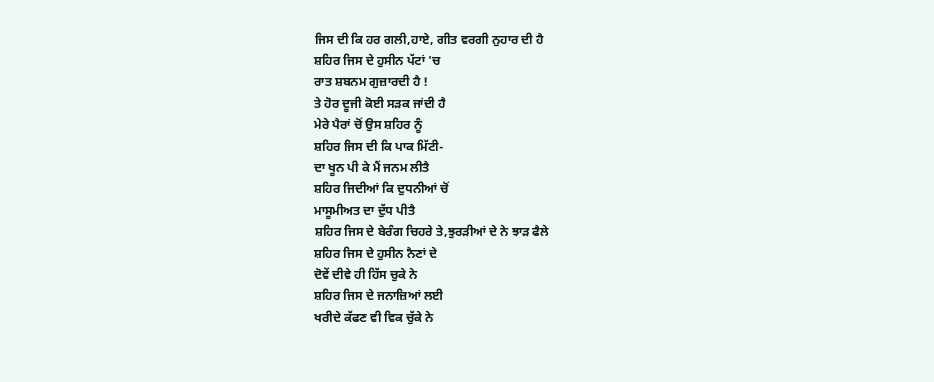ਜਿਸ ਦੀ ਕਿ ਹਰ ਗਲੀ,ਹਾਏ, ਗੀਤ ਵਰਗੀ ਨੁਹਾਰ ਦੀ ਹੈ
ਸ਼ਹਿਰ ਜਿਸ ਦੇ ਹੁਸੀਨ ਪੱਟਾਂ 'ਚ
ਰਾਤ ਸ਼ਬਨਮ ਗੁਜ਼ਾਰਦੀ ਹੈ !
ਤੇ ਹੋਰ ਦੂਜੀ ਕੋਈ ਸੜਕ ਜਾਂਦੀ ਹੈ
ਮੇਰੇ ਪੈਰਾਂ ਚੋਂ ਉਸ ਸ਼ਹਿਰ ਨੂੰ
ਸ਼ਹਿਰ ਜਿਸ ਦੀ ਕਿ ਪਾਕ ਮਿੱਟੀ-
ਦਾ ਖੂਨ ਪੀ ਕੇ ਮੈਂ ਜਨਮ ਲੀਤੈ
ਸ਼ਹਿਰ ਜਿਦੀਆਂ ਕਿ ਦੁਧਨੀਆਂ ਚੋਂ
ਮਾਸੂਮੀਅਤ ਦਾ ਦੁੱਧ ਪੀਤੈ
ਸ਼ਹਿਰ ਜਿਸ ਦੇ ਬੇਰੰਗ ਚਿਹਰੇ ਤੇ,ਝੁਰੜੀਆਂ ਦੇ ਨੇ ਝਾੜ ਫੈਲੇ
ਸ਼ਹਿਰ ਜਿਸ ਦੇ ਹੁਸੀਨ ਨੈਣਾਂ ਦੇ
ਦੋਵੇਂ ਦੀਵੇ ਹੀ ਹਿੱਸ ਚੁਕੇ ਨੇ
ਸ਼ਹਿਰ ਜਿਸ ਦੇ ਜਨਾਜ਼ਿਆਂ ਲਈ
ਖਰੀਦੇ ਕੱਫਣ ਵੀ ਵਿਕ ਚੁੱਕੇ ਨੇ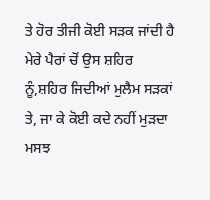ਤੇ ਹੋਰ ਤੀਜੀ ਕੋਈ ਸੜਕ ਜਾਂਦੀ ਹੈ
ਮੇਰੇ ਪੈਰਾਂ ਚੋਂ ਉਸ ਸ਼ਹਿਰ ਨੂੰ,ਸ਼ਹਿਰ ਜਿਦੀਆਂ ਮੁਲੈਮ ਸੜਕਾਂ ਤੇ, ਜਾ ਕੇ ਕੋਈ ਕਦੇ ਨਹੀਂ ਮੁੜਦਾ
ਮਸਝ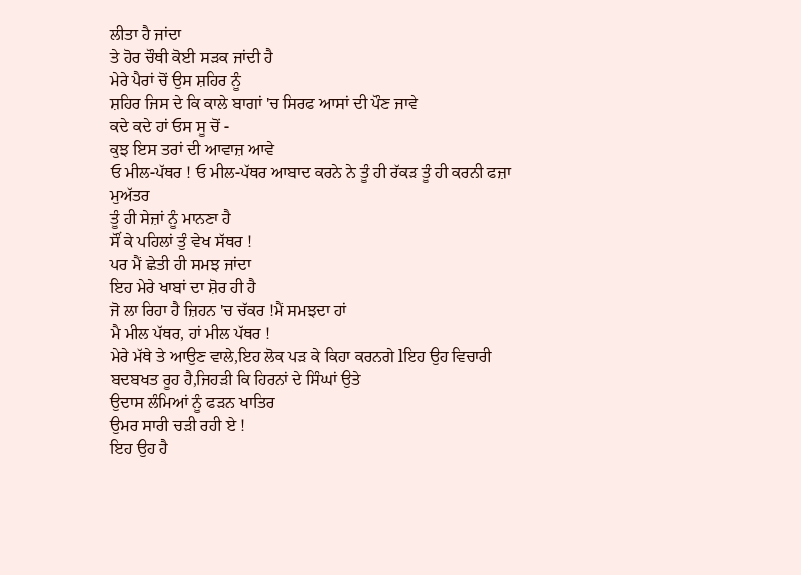ਲੀਤਾ ਹੈ ਜਾਂਦਾ
ਤੇ ਹੋਰ ਚੌਥੀ ਕੋਈ ਸੜਕ ਜਾਂਦੀ ਹੈ
ਮੇਰੇ ਪੈਰਾਂ ਚੋਂ ਉਸ ਸ਼ਹਿਰ ਨੂੰ
ਸ਼ਹਿਰ ਜਿਸ ਦੇ ਕਿ ਕਾਲੇ ਬਾਗਾਂ 'ਚ ਸਿਰਫ ਆਸਾਂ ਦੀ ਪੌਣ ਜਾਵੇ
ਕਦੇ ਕਦੇ ਹਾਂ ਓਸ ਸੂ ਚੋਂ -
ਕੁਝ ਇਸ ਤਰਾਂ ਦੀ ਆਵਾਜ਼ ਆਵੇ
ਓ ਮੀਲ-ਪੱਥਰ ! ਓ ਮੀਲ-ਪੱਥਰ ਆਬਾਦ ਕਰਨੇ ਨੇ ਤੂੰ ਹੀ ਰੱਕੜ ਤੂੰ ਹੀ ਕਰਨੀ ਫਜ਼ਾ ਮੁਅੱਤਰ
ਤੂੰ ਹੀ ਸੇਜ਼ਾਂ ਨੂੰ ਮਾਨਣਾ ਹੈ
ਸੌਂ ਕੇ ਪਹਿਲਾਂ ਤੁੰ ਵੇਖ ਸੱਥਰ !
ਪਰ ਮੈਂ ਛੇਤੀ ਹੀ ਸਮਝ ਜਾਂਦਾ
ਇਹ ਮੇਰੇ ਖਾਬਾਂ ਦਾ ਸ਼ੋਰ ਹੀ ਹੈ
ਜੋ ਲਾ ਰਿਹਾ ਹੈ ਜ਼ਿਹਨ 'ਚ ਚੱਕਰ !ਮੈਂ ਸਮਝਦਾ ਹਾਂ
ਮੈ ਮੀਲ ਪੱਥਰ, ਹਾਂ ਮੀਲ ਪੱਥਰ !
ਮੇਰੇ ਮੱਥੇ ਤੇ ਆਉਣ ਵਾਲੇ,ਇਹ ਲੋਕ ਪੜ ਕੇ ਕਿਹਾ ਕਰਨਗੇ lਇਹ ਉਹ ਵਿਚਾਰੀ ਬਦਬਖਤ ਰੂਹ ਹੈ,ਜਿਹੜੀ ਕਿ ਹਿਰਨਾਂ ਦੇ ਸਿੰਘਾਂ ਉਤੇ
ਉਦਾਸ ਲੰਮਿਆਂ ਨੂੰ ਫੜਨ ਖਾਤਿਰ
ਉਮਰ ਸਾਰੀ ਚੜੀ ਰਹੀ ਏ !
ਇਹ ਉਹ ਹੈ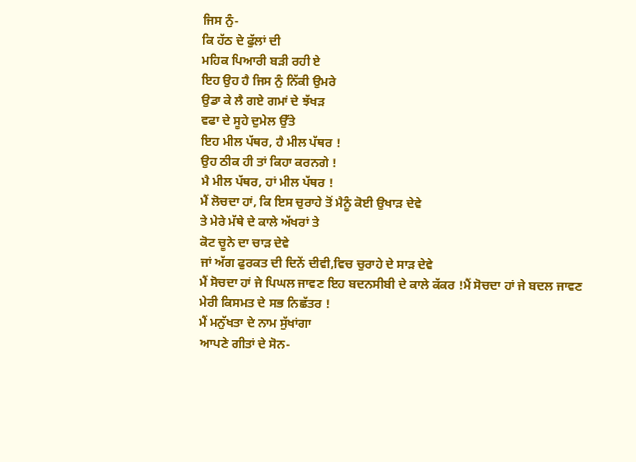ਜਿਸ ਨੁੰ-
ਕਿ ਹੱਠ ਦੇ ਫੁੱਲਾਂ ਦੀ
ਮਹਿਕ ਪਿਆਰੀ ਬੜੀ ਰਹੀ ਏ
ਇਹ ਉਹ ਹੈ ਜਿਸ ਨੁੰ ਨਿੱਕੀ ਉਮਰੇ
ਉਡਾ ਕੇ ਲੈ ਗਏ ਗਮਾਂ ਦੇ ਝੱਖੜ
ਵਫਾ ਦੇ ਸੂਹੇ ਦੁਮੇਲ ਉੱਤੇ
ਇਹ ਮੀਲ ਪੱਥਰ, ਹੈ ਮੀਲ ਪੱਥਰ !
ਉਹ ਠੀਕ ਹੀ ਤਾਂ ਕਿਹਾ ਕਰਨਗੇ !
ਮੈ ਮੀਲ ਪੱਥਰ, ਹਾਂ ਮੀਲ ਪੱਥਰ !
ਮੈਂ ਲੋਚਦਾ ਹਾਂ, ਕਿ ਇਸ ਚੁਰਾਹੇ ਤੋਂ ਮੈਨੂੰ ਕੋਈ ਉਖਾੜ ਦੇਵੇ
ਤੇ ਮੇਰੇ ਮੱਥੇ ਦੇ ਕਾਲੇ ਅੱਖਰਾਂ ਤੇ
ਕੋਟ ਚੂਨੇ ਦਾ ਚਾੜ ਦੇਵੇ
ਜਾਂ ਅੱਗ ਫੁਰਕਤ ਦੀ ਦਿਨੇਂ ਦੀਵੀ,ਵਿਚ ਚੁਰਾਹੇ ਦੇ ਸਾੜ ਦੇਵੇ
ਮੈਂ ਸੋਚਦਾ ਹਾਂ ਜੇ ਪਿਘਲ ਜਾਵਣ ਇਹ ਬਦਨਸੀਬੀ ਦੇ ਕਾਲੇ ਕੱਕਰ !ਮੈਂ ਸੋਚਦਾ ਹਾਂ ਜੇ ਬਦਲ ਜਾਵਣ
ਮੇਰੀ ਕਿਸਮਤ ਦੇ ਸਭ ਨਿਛੱਤਰ !
ਮੈਂ ਮਨੁੱਖਤਾ ਦੇ ਨਾਮ ਸੁੱਖਾਂਗਾ
ਆਪਣੇ ਗੀਤਾਂ ਦੇ ਸੋਨ-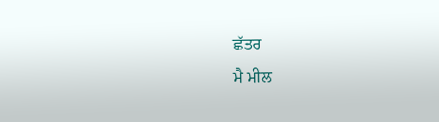ਛੱਤਰ
ਮੈ ਮੀਲ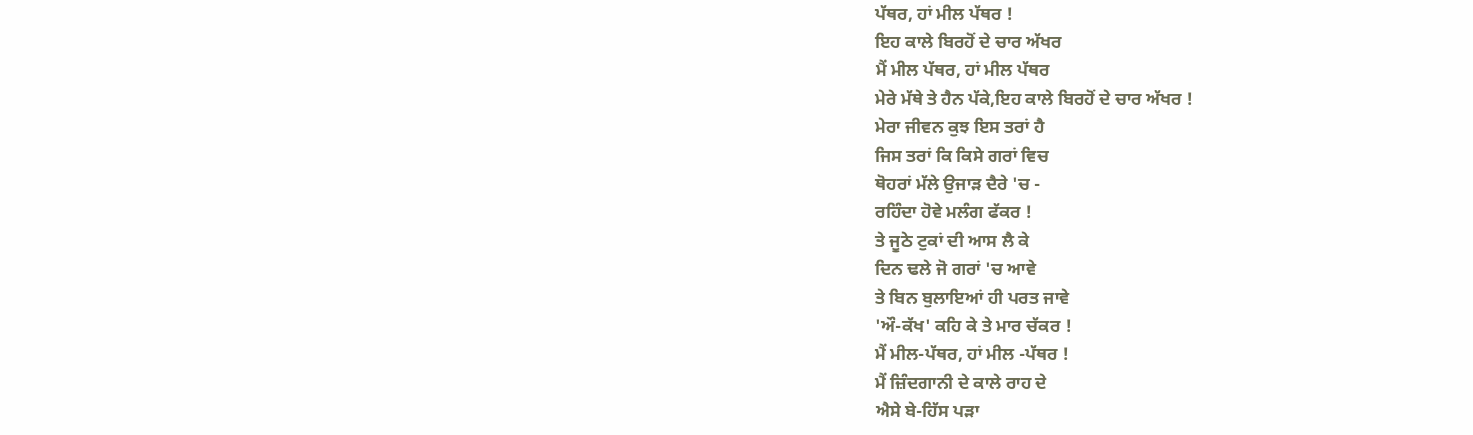ਪੱਥਰ, ਹਾਂ ਮੀਲ ਪੱਥਰ !
ਇਹ ਕਾਲੇ ਬਿਰਹੋਂ ਦੇ ਚਾਰ ਅੱਖਰ
ਮੈਂ ਮੀਲ ਪੱਥਰ, ਹਾਂ ਮੀਲ ਪੱਥਰ
ਮੇਰੇ ਮੱਥੇ ਤੇ ਹੈਨ ਪੱਕੇ,ਇਹ ਕਾਲੇ ਬਿਰਹੋਂ ਦੇ ਚਾਰ ਅੱਖਰ !
ਮੇਰਾ ਜੀਵਨ ਕੁਝ ਇਸ ਤਰਾਂ ਹੈ
ਜਿਸ ਤਰਾਂ ਕਿ ਕਿਸੇ ਗਰਾਂ ਵਿਚ
ਥੋਹਰਾਂ ਮੱਲੇ ਉਜਾੜ ਦੈਰੇ 'ਚ -
ਰਹਿੰਦਾ ਹੋਵੇ ਮਲੰਗ ਫੱਕਰ !
ਤੇ ਜੂਠੇ ਟੁਕਾਂ ਦੀ ਆਸ ਲੈ ਕੇ
ਦਿਨ ਢਲੇ ਜੋ ਗਰਾਂ 'ਚ ਆਵੇ
ਤੇ ਬਿਨ ਬੁਲਾਇਆਂ ਹੀ ਪਰਤ ਜਾਵੇ
'ਔ-ਕੱਖ' ਕਹਿ ਕੇ ਤੇ ਮਾਰ ਚੱਕਰ !
ਮੈਂ ਮੀਲ-ਪੱਥਰ, ਹਾਂ ਮੀਲ -ਪੱਥਰ !
ਮੈਂ ਜ਼ਿੰਦਗਾਨੀ ਦੇ ਕਾਲੇ ਰਾਹ ਦੇ
ਐਸੇ ਬੇ-ਹਿੱਸ ਪੜਾ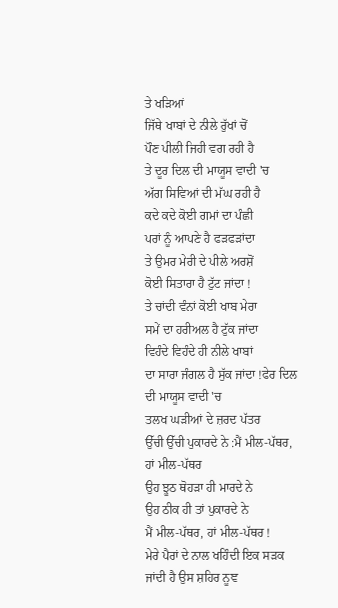ਤੇ ਖੜਿਆਂ
ਜਿੱਥੇ ਖਾਬਾਂ ਦੇ ਨੀਲੇ ਰੁੱਖਾਂ ਚੋਂ
ਪੌਣ ਪੀਲੀ ਜਿਹੀ ਵਗ ਰਹੀ ਹੈ
ਤੇ ਦੂਰ ਦਿਲ ਦੀ ਮਾਯੂਸ ਵਾਦੀ 'ਚ
ਅੱਗ ਸਿਵਿਆਂ ਦੀ ਮੱਘ ਰਹੀ ਹੈ
ਕਦੇ ਕਦੇ ਕੋਈ ਗਮਾਂ ਦਾ ਪੰਛੀ
ਪਰਾਂ ਨੂੰ ਆਪਣੇ ਹੈ ਫੜਫੜਾਂਦਾ
ਤੇ ਉਮਰ ਮੇਰੀ ਦੇ ਪੀਲੇ ਅਰਸ਼ੋਂ
ਕੋਈ ਸਿਤਾਰਾ ਹੈ ਟੁੱਟ ਜਾਂਦਾ !
ਤੇ ਚਾਂਦੀ ਵੰਨਾਂ ਕੋਈ ਖਾਬ ਮੇਰਾ
ਸਮੇਂ ਦਾ ਹਰੀਅਲ ਹੈ ਟੁੱਕ ਜਾਂਦਾ
ਵਿਹੰਦੇ ਵਿਹੰਦੇ ਹੀ ਨੀਲੇ ਖਾਬਾਂ
ਦਾ ਸਾਰਾ ਜੰਗਲ ਹੈ ਸੁੱਕ ਜਾਂਦਾ !ਫੇਰ ਦਿਲ ਦੀ ਮਾਯੂਸ ਵਾਦੀ 'ਚ
ਤਲਖ ਘੜੀਆਂ ਦੇ ਜ਼ਰਦ ਪੱਤਰ
ਉੱਚੀ ਉੱਚੀ ਪੁਕਾਰਦੇ ਨੇ :ਮੈਂ ਮੀਲ-ਪੱਥਰ, ਹਾਂ ਮੀਲ-ਪੱਥਰ
ਉਹ ਝੂਠ ਥੋਹੜਾ ਹੀ ਮਾਰਦੇ ਨੇ
ਉਹ ਠੀਕ ਹੀ ਤਾਂ ਪੁਕਾਰਦੇ ਨੇ
ਮੈਂ ਮੀਲ-ਪੱਥਰ, ਹਾਂ ਮੀਲ-ਪੱਥਰ !
ਮੇਰੇ ਪੈਰਾਂ ਦੇ ਨਾਲ ਖਹਿੰਦੀ ਇਕ ਸੜਕ ਜਾਂਦੀ ਹੈ ਉਸ ਸ਼ਹਿਰ ਨੂਞ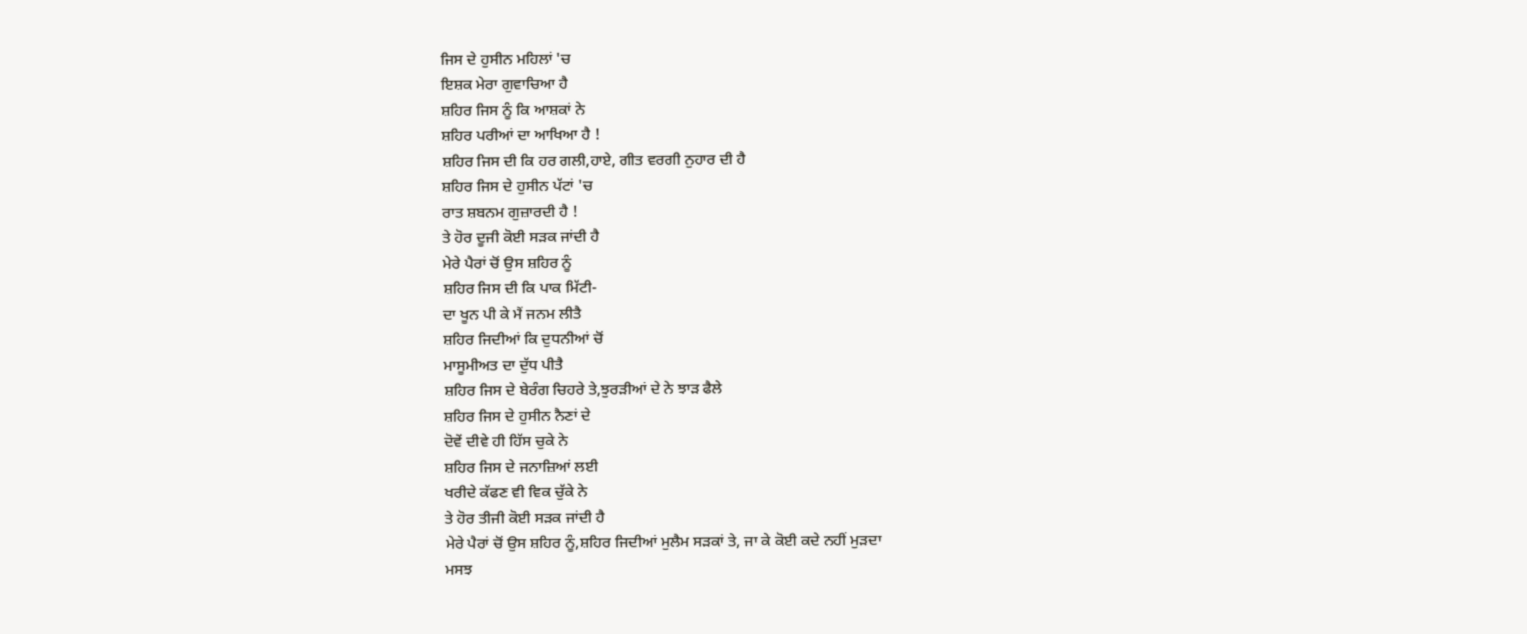ਜਿਸ ਦੇ ਹੁਸੀਨ ਮਹਿਲਾਂ 'ਚ
ਇਸ਼ਕ ਮੇਰਾ ਗੁਵਾਚਿਆ ਹੈ
ਸ਼ਹਿਰ ਜਿਸ ਨੂੰ ਕਿ ਆਸ਼ਕਾਂ ਨੇ
ਸ਼ਹਿਰ ਪਰੀਆਂ ਦਾ ਆਖਿਆ ਹੈ !
ਸ਼ਹਿਰ ਜਿਸ ਦੀ ਕਿ ਹਰ ਗਲੀ,ਹਾਏ, ਗੀਤ ਵਰਗੀ ਨੁਹਾਰ ਦੀ ਹੈ
ਸ਼ਹਿਰ ਜਿਸ ਦੇ ਹੁਸੀਨ ਪੱਟਾਂ 'ਚ
ਰਾਤ ਸ਼ਬਨਮ ਗੁਜ਼ਾਰਦੀ ਹੈ !
ਤੇ ਹੋਰ ਦੂਜੀ ਕੋਈ ਸੜਕ ਜਾਂਦੀ ਹੈ
ਮੇਰੇ ਪੈਰਾਂ ਚੋਂ ਉਸ ਸ਼ਹਿਰ ਨੂੰ
ਸ਼ਹਿਰ ਜਿਸ ਦੀ ਕਿ ਪਾਕ ਮਿੱਟੀ-
ਦਾ ਖੂਨ ਪੀ ਕੇ ਮੈਂ ਜਨਮ ਲੀਤੈ
ਸ਼ਹਿਰ ਜਿਦੀਆਂ ਕਿ ਦੁਧਨੀਆਂ ਚੋਂ
ਮਾਸੂਮੀਅਤ ਦਾ ਦੁੱਧ ਪੀਤੈ
ਸ਼ਹਿਰ ਜਿਸ ਦੇ ਬੇਰੰਗ ਚਿਹਰੇ ਤੇ,ਝੁਰੜੀਆਂ ਦੇ ਨੇ ਝਾੜ ਫੈਲੇ
ਸ਼ਹਿਰ ਜਿਸ ਦੇ ਹੁਸੀਨ ਨੈਣਾਂ ਦੇ
ਦੋਵੇਂ ਦੀਵੇ ਹੀ ਹਿੱਸ ਚੁਕੇ ਨੇ
ਸ਼ਹਿਰ ਜਿਸ ਦੇ ਜਨਾਜ਼ਿਆਂ ਲਈ
ਖਰੀਦੇ ਕੱਫਣ ਵੀ ਵਿਕ ਚੁੱਕੇ ਨੇ
ਤੇ ਹੋਰ ਤੀਜੀ ਕੋਈ ਸੜਕ ਜਾਂਦੀ ਹੈ
ਮੇਰੇ ਪੈਰਾਂ ਚੋਂ ਉਸ ਸ਼ਹਿਰ ਨੂੰ,ਸ਼ਹਿਰ ਜਿਦੀਆਂ ਮੁਲੈਮ ਸੜਕਾਂ ਤੇ, ਜਾ ਕੇ ਕੋਈ ਕਦੇ ਨਹੀਂ ਮੁੜਦਾ
ਮਸਝ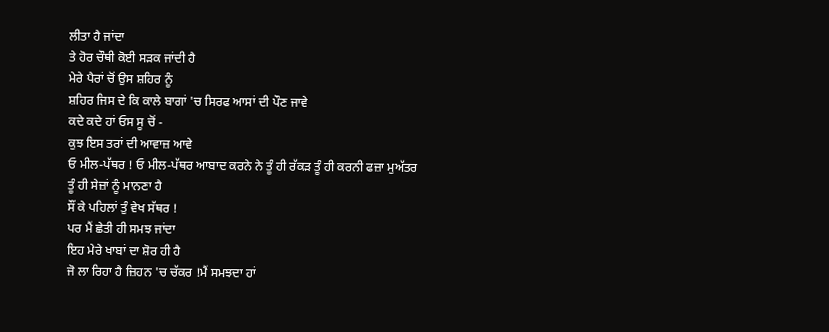ਲੀਤਾ ਹੈ ਜਾਂਦਾ
ਤੇ ਹੋਰ ਚੌਥੀ ਕੋਈ ਸੜਕ ਜਾਂਦੀ ਹੈ
ਮੇਰੇ ਪੈਰਾਂ ਚੋਂ ਉਸ ਸ਼ਹਿਰ ਨੂੰ
ਸ਼ਹਿਰ ਜਿਸ ਦੇ ਕਿ ਕਾਲੇ ਬਾਗਾਂ 'ਚ ਸਿਰਫ ਆਸਾਂ ਦੀ ਪੌਣ ਜਾਵੇ
ਕਦੇ ਕਦੇ ਹਾਂ ਓਸ ਸੂ ਚੋਂ -
ਕੁਝ ਇਸ ਤਰਾਂ ਦੀ ਆਵਾਜ਼ ਆਵੇ
ਓ ਮੀਲ-ਪੱਥਰ ! ਓ ਮੀਲ-ਪੱਥਰ ਆਬਾਦ ਕਰਨੇ ਨੇ ਤੂੰ ਹੀ ਰੱਕੜ ਤੂੰ ਹੀ ਕਰਨੀ ਫਜ਼ਾ ਮੁਅੱਤਰ
ਤੂੰ ਹੀ ਸੇਜ਼ਾਂ ਨੂੰ ਮਾਨਣਾ ਹੈ
ਸੌਂ ਕੇ ਪਹਿਲਾਂ ਤੁੰ ਵੇਖ ਸੱਥਰ !
ਪਰ ਮੈਂ ਛੇਤੀ ਹੀ ਸਮਝ ਜਾਂਦਾ
ਇਹ ਮੇਰੇ ਖਾਬਾਂ ਦਾ ਸ਼ੋਰ ਹੀ ਹੈ
ਜੋ ਲਾ ਰਿਹਾ ਹੈ ਜ਼ਿਹਨ 'ਚ ਚੱਕਰ !ਮੈਂ ਸਮਝਦਾ ਹਾਂ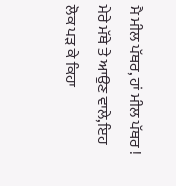ਮੈ ਮੀਲ ਪੱਥਰ, ਹਾਂ ਮੀਲ ਪੱਥਰ !
ਮੇਰੇ ਮੱਥੇ ਤੇ ਆਉਣ ਵਾਲੇ,ਇਹ ਲੋਕ ਪੜ ਕੇ ਕਿਹਾ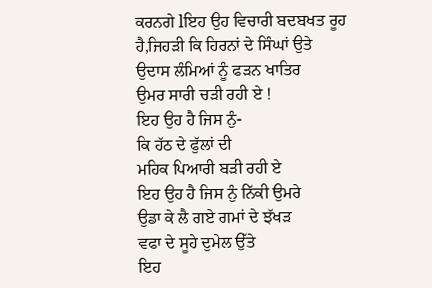ਕਰਨਗੇ lਇਹ ਉਹ ਵਿਚਾਰੀ ਬਦਬਖਤ ਰੂਹ ਹੈ,ਜਿਹੜੀ ਕਿ ਹਿਰਨਾਂ ਦੇ ਸਿੰਘਾਂ ਉਤੇ
ਉਦਾਸ ਲੰਮਿਆਂ ਨੂੰ ਫੜਨ ਖਾਤਿਰ
ਉਮਰ ਸਾਰੀ ਚੜੀ ਰਹੀ ਏ !
ਇਹ ਉਹ ਹੈ ਜਿਸ ਨੁੰ-
ਕਿ ਹੱਠ ਦੇ ਫੁੱਲਾਂ ਦੀ
ਮਹਿਕ ਪਿਆਰੀ ਬੜੀ ਰਹੀ ਏ
ਇਹ ਉਹ ਹੈ ਜਿਸ ਨੁੰ ਨਿੱਕੀ ਉਮਰੇ
ਉਡਾ ਕੇ ਲੈ ਗਏ ਗਮਾਂ ਦੇ ਝੱਖੜ
ਵਫਾ ਦੇ ਸੂਹੇ ਦੁਮੇਲ ਉੱਤੇ
ਇਹ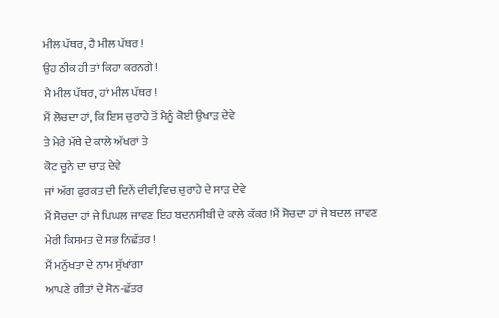ਮੀਲ ਪੱਥਰ, ਹੈ ਮੀਲ ਪੱਥਰ !
ਉਹ ਠੀਕ ਹੀ ਤਾਂ ਕਿਹਾ ਕਰਨਗੇ !
ਮੈ ਮੀਲ ਪੱਥਰ, ਹਾਂ ਮੀਲ ਪੱਥਰ !
ਮੈਂ ਲੋਚਦਾ ਹਾਂ, ਕਿ ਇਸ ਚੁਰਾਹੇ ਤੋਂ ਮੈਨੂੰ ਕੋਈ ਉਖਾੜ ਦੇਵੇ
ਤੇ ਮੇਰੇ ਮੱਥੇ ਦੇ ਕਾਲੇ ਅੱਖਰਾਂ ਤੇ
ਕੋਟ ਚੂਨੇ ਦਾ ਚਾੜ ਦੇਵੇ
ਜਾਂ ਅੱਗ ਫੁਰਕਤ ਦੀ ਦਿਨੇਂ ਦੀਵੀ,ਵਿਚ ਚੁਰਾਹੇ ਦੇ ਸਾੜ ਦੇਵੇ
ਮੈਂ ਸੋਚਦਾ ਹਾਂ ਜੇ ਪਿਘਲ ਜਾਵਣ ਇਹ ਬਦਨਸੀਬੀ ਦੇ ਕਾਲੇ ਕੱਕਰ !ਮੈਂ ਸੋਚਦਾ ਹਾਂ ਜੇ ਬਦਲ ਜਾਵਣ
ਮੇਰੀ ਕਿਸਮਤ ਦੇ ਸਭ ਨਿਛੱਤਰ !
ਮੈਂ ਮਨੁੱਖਤਾ ਦੇ ਨਾਮ ਸੁੱਖਾਂਗਾ
ਆਪਣੇ ਗੀਤਾਂ ਦੇ ਸੋਨ-ਛੱਤਰ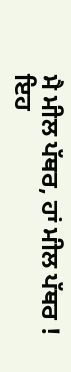ਮੈ ਮੀਲ ਪੱਥਰ, ਹਾਂ ਮੀਲ ਪੱਥਰ !
ਇਹ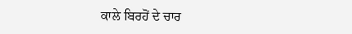ਕਾਲੇ ਬਿਰਹੋਂ ਦੇ ਚਾਰ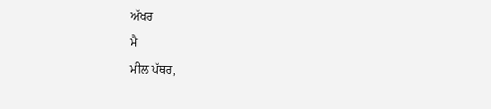ਅੱਖਰ
ਮੈ
ਮੀਲ ਪੱਥਰ,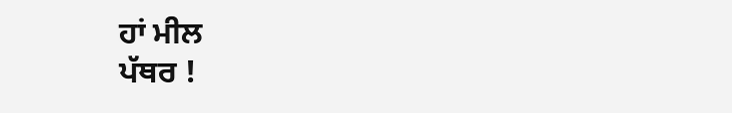ਹਾਂ ਮੀਲ
ਪੱਥਰ !